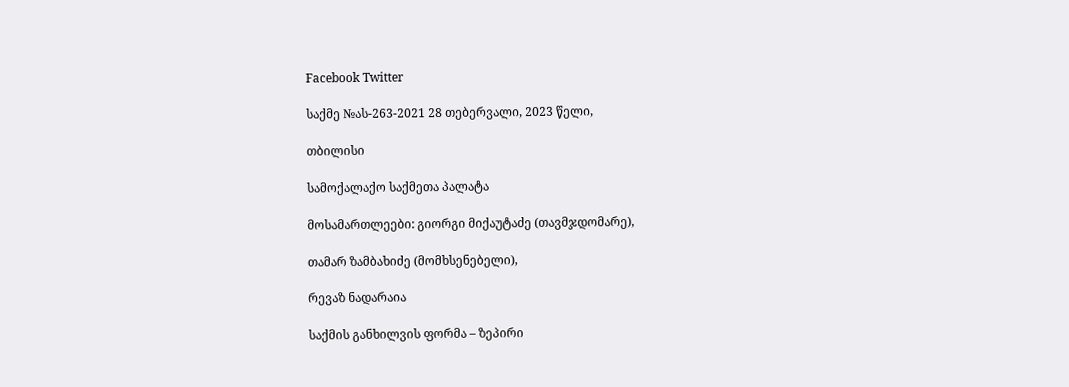Facebook Twitter

საქმე №ას-263-2021 28 თებერვალი, 2023 წელი,

თბილისი

სამოქალაქო საქმეთა პალატა

მოსამართლეები: გიორგი მიქაუტაძე (თავმჯდომარე),

თამარ ზამბახიძე (მომხსენებელი),

რევაზ ნადარაია

საქმის განხილვის ფორმა – ზეპირი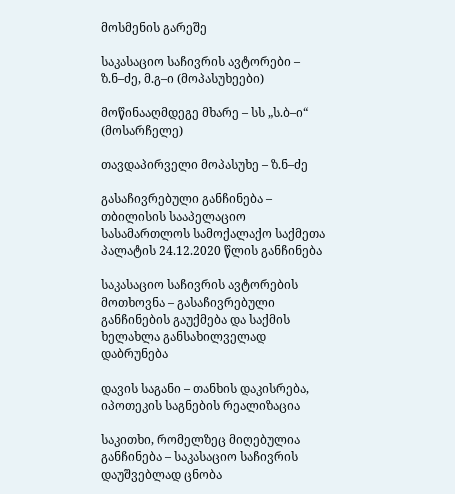მოსმენის გარეშე

საკასაციო საჩივრის ავტორები – ზ.ნ–ძე, მ.გ–ი (მოპასუხეები)

მოწინააღმდეგე მხარე – სს „ს.ბ–ი“ (მოსარჩელე)

თავდაპირველი მოპასუხე – ზ.ნ–ძე

გასაჩივრებული განჩინება – თბილისის სააპელაციო სასამართლოს სამოქალაქო საქმეთა პალატის 24.12.2020 წლის განჩინება

საკასაციო საჩივრის ავტორების მოთხოვნა – გასაჩივრებული განჩინების გაუქმება და საქმის ხელახლა განსახილველად დაბრუნება

დავის საგანი – თანხის დაკისრება, იპოთეკის საგნების რეალიზაცია

საკითხი, რომელზეც მიღებულია განჩინება – საკასაციო საჩივრის დაუშვებლად ცნობა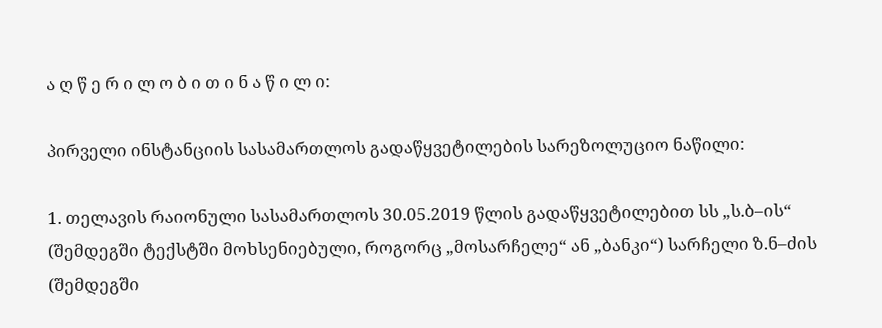ა ღ წ ე რ ი ლ ო ბ ი თ ი ნ ა წ ი ლ ი:

პირველი ინსტანციის სასამართლოს გადაწყვეტილების სარეზოლუციო ნაწილი:

1. თელავის რაიონული სასამართლოს 30.05.2019 წლის გადაწყვეტილებით სს „ს.ბ–ის“ (შემდეგში ტექსტში მოხსენიებული, როგორც „მოსარჩელე“ ან „ბანკი“) სარჩელი ზ.ნ–ძის (შემდეგში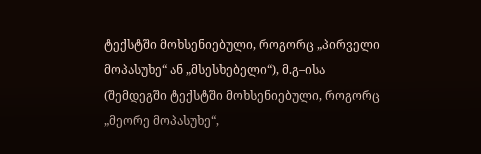ტექსტში მოხსენიებული, როგორც „პირველი მოპასუხე“ ან „მსესხებელი“), მ.გ–ისა (შემდეგში ტექსტში მოხსენიებული, როგორც „მეორე მოპასუხე“,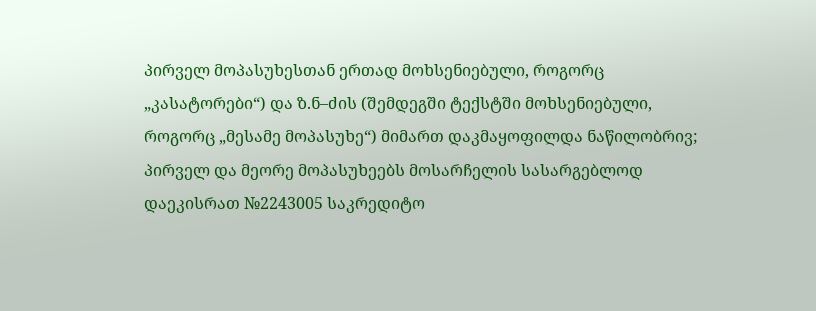პირველ მოპასუხესთან ერთად მოხსენიებული, როგორც „კასატორები“) და ზ.ნ–ძის (შემდეგში ტექსტში მოხსენიებული, როგორც „მესამე მოპასუხე“) მიმართ დაკმაყოფილდა ნაწილობრივ; პირველ და მეორე მოპასუხეებს მოსარჩელის სასარგებლოდ დაეკისრათ №2243005 საკრედიტო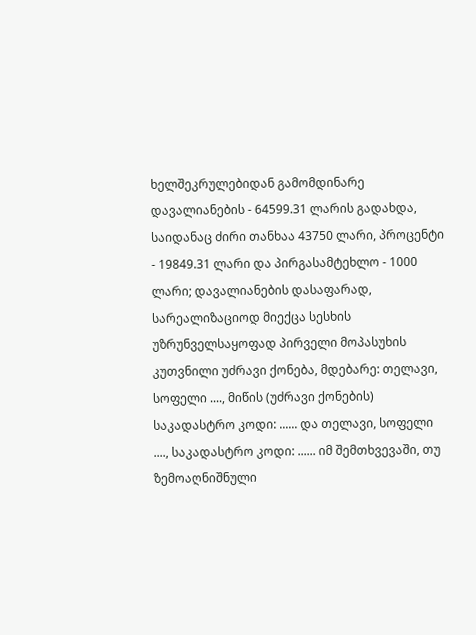ხელშეკრულებიდან გამომდინარე დავალიანების - 64599.31 ლარის გადახდა, საიდანაც ძირი თანხაა 43750 ლარი, პროცენტი - 19849.31 ლარი და პირგასამტეხლო - 1000 ლარი; დავალიანების დასაფარად, სარეალიზაციოდ მიექცა სესხის უზრუნველსაყოფად პირველი მოპასუხის კუთვნილი უძრავი ქონება, მდებარე: თელავი, სოფელი ...., მიწის (უძრავი ქონების) საკადასტრო კოდი: ...... და თელავი, სოფელი ...., საკადასტრო კოდი: ...... იმ შემთხვევაში, თუ ზემოაღნიშნული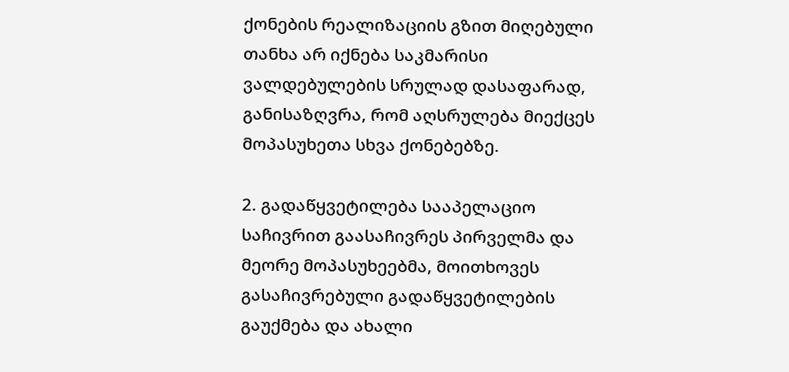ქონების რეალიზაციის გზით მიღებული თანხა არ იქნება საკმარისი ვალდებულების სრულად დასაფარად, განისაზღვრა, რომ აღსრულება მიექცეს მოპასუხეთა სხვა ქონებებზე.

2. გადაწყვეტილება სააპელაციო საჩივრით გაასაჩივრეს პირველმა და მეორე მოპასუხეებმა, მოითხოვეს გასაჩივრებული გადაწყვეტილების გაუქმება და ახალი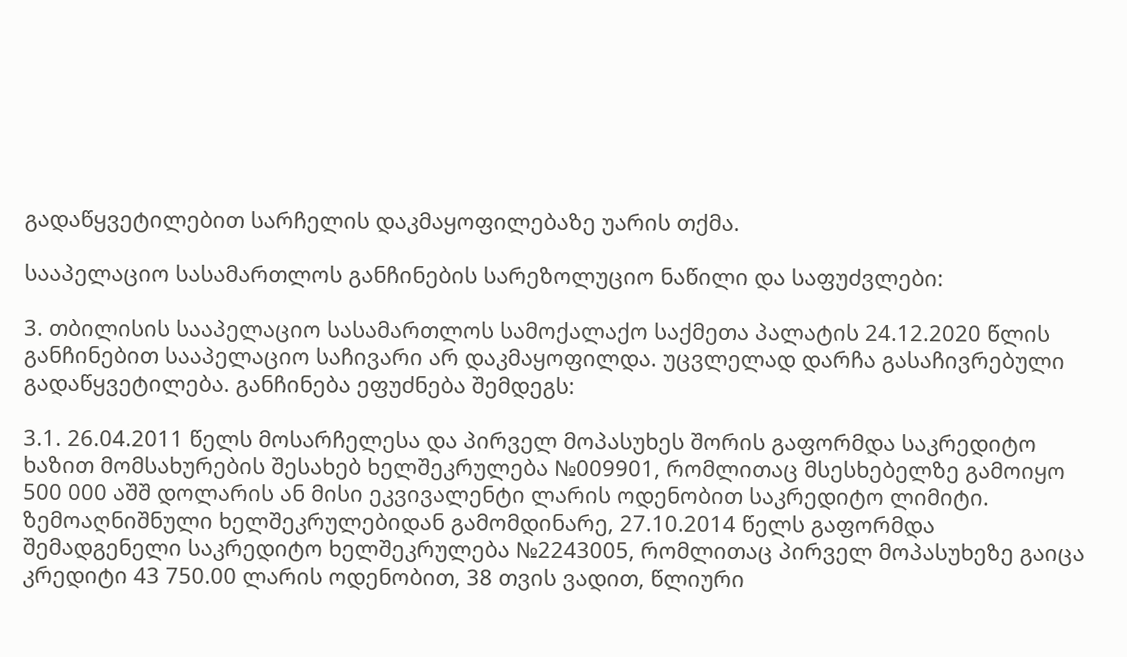გადაწყვეტილებით სარჩელის დაკმაყოფილებაზე უარის თქმა.

სააპელაციო სასამართლოს განჩინების სარეზოლუციო ნაწილი და საფუძვლები:

3. თბილისის სააპელაციო სასამართლოს სამოქალაქო საქმეთა პალატის 24.12.2020 წლის განჩინებით სააპელაციო საჩივარი არ დაკმაყოფილდა. უცვლელად დარჩა გასაჩივრებული გადაწყვეტილება. განჩინება ეფუძნება შემდეგს:

3.1. 26.04.2011 წელს მოსარჩელესა და პირველ მოპასუხეს შორის გაფორმდა საკრედიტო ხაზით მომსახურების შესახებ ხელშეკრულება №009901, რომლითაც მსესხებელზე გამოიყო 500 000 აშშ დოლარის ან მისი ეკვივალენტი ლარის ოდენობით საკრედიტო ლიმიტი. ზემოაღნიშნული ხელშეკრულებიდან გამომდინარე, 27.10.2014 წელს გაფორმდა შემადგენელი საკრედიტო ხელშეკრულება №2243005, რომლითაც პირველ მოპასუხეზე გაიცა კრედიტი 43 750.00 ლარის ოდენობით, 38 თვის ვადით, წლიური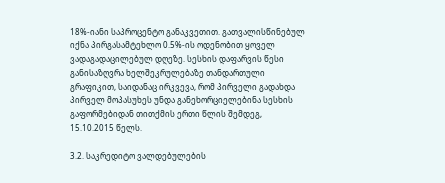18%-იანი საპროცენტო განაკვეთით. გათვალისწინებულ იქნა პირგასამტეხლო 0.5%-ის ოდენობით ყოველ ვადაგადაცილებულ დღეზე. სესხის დაფარვის წესი განისაზღვრა ხელშეკრულებაზე თანდართული გრაფიკით, საიდანაც ირკვევა, რომ პირველი გადახდა პირველ მოპასუხეს უნდა განეხორციელებინა სესხის გაფორმებიდან თითქმის ერთი წლის შემდეგ, 15.10.2015 წელს.

3.2. საკრედიტო ვალდებულების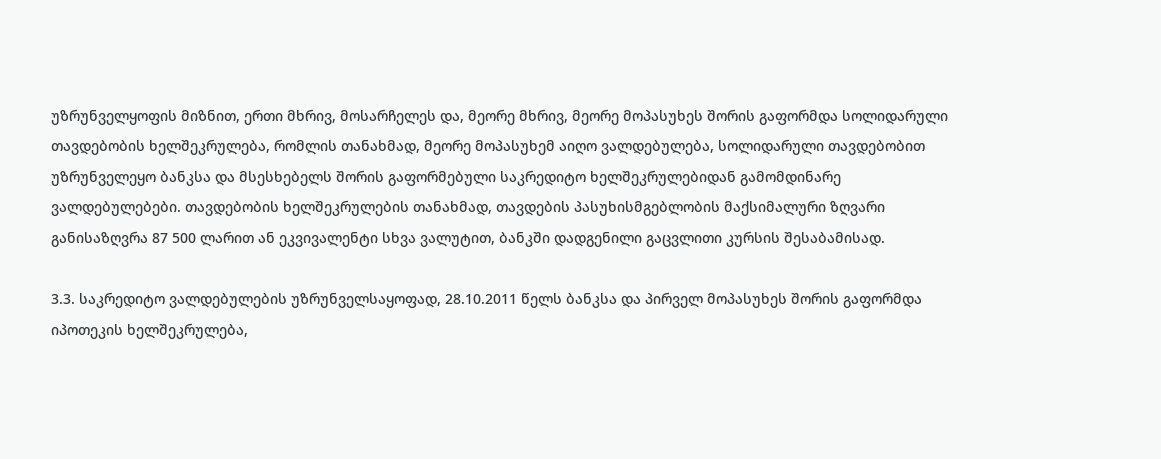უზრუნველყოფის მიზნით, ერთი მხრივ, მოსარჩელეს და, მეორე მხრივ, მეორე მოპასუხეს შორის გაფორმდა სოლიდარული თავდებობის ხელშეკრულება, რომლის თანახმად, მეორე მოპასუხემ აიღო ვალდებულება, სოლიდარული თავდებობით უზრუნველეყო ბანკსა და მსესხებელს შორის გაფორმებული საკრედიტო ხელშეკრულებიდან გამომდინარე ვალდებულებები. თავდებობის ხელშეკრულების თანახმად, თავდების პასუხისმგებლობის მაქსიმალური ზღვარი განისაზღვრა 87 500 ლარით ან ეკვივალენტი სხვა ვალუტით, ბანკში დადგენილი გაცვლითი კურსის შესაბამისად.

3.3. საკრედიტო ვალდებულების უზრუნველსაყოფად, 28.10.2011 წელს ბანკსა და პირველ მოპასუხეს შორის გაფორმდა იპოთეკის ხელშეკრულება,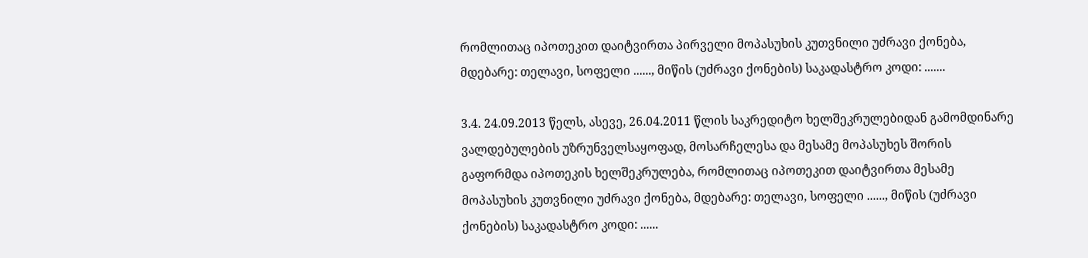რომლითაც იპოთეკით დაიტვირთა პირველი მოპასუხის კუთვნილი უძრავი ქონება, მდებარე: თელავი, სოფელი ......, მიწის (უძრავი ქონების) საკადასტრო კოდი: .......

3.4. 24.09.2013 წელს, ასევე, 26.04.2011 წლის საკრედიტო ხელშეკრულებიდან გამომდინარე ვალდებულების უზრუნველსაყოფად, მოსარჩელესა და მესამე მოპასუხეს შორის გაფორმდა იპოთეკის ხელშეკრულება, რომლითაც იპოთეკით დაიტვირთა მესამე მოპასუხის კუთვნილი უძრავი ქონება, მდებარე: თელავი, სოფელი ......, მიწის (უძრავი ქონების) საკადასტრო კოდი: ......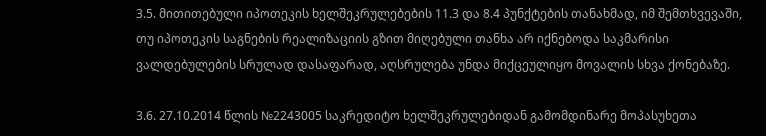3.5. მითითებული იპოთეკის ხელშეკრულებების 11.3 და 8.4 პუნქტების თანახმად, იმ შემთხვევაში, თუ იპოთეკის საგნების რეალიზაციის გზით მიღებული თანხა არ იქნებოდა საკმარისი ვალდებულების სრულად დასაფარად, აღსრულება უნდა მიქცეულიყო მოვალის სხვა ქონებაზე.

3.6. 27.10.2014 წლის №2243005 საკრედიტო ხელშეკრულებიდან გამომდინარე მოპასუხეთა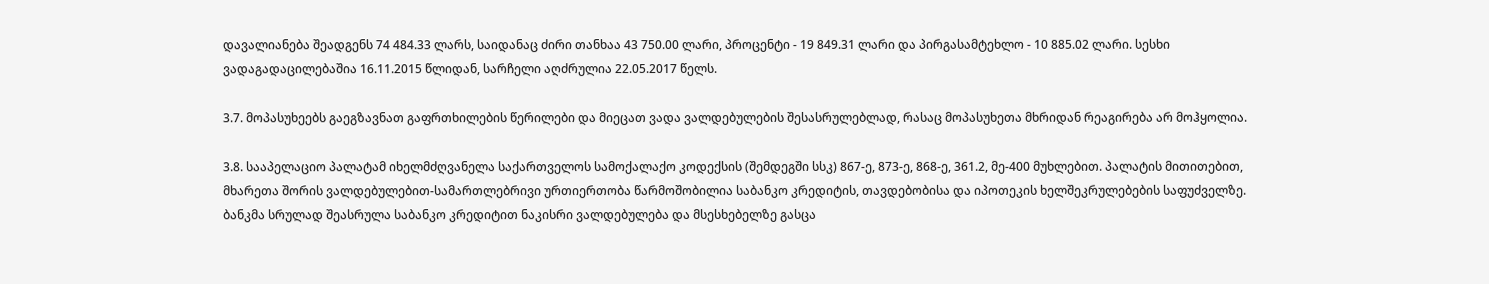დავალიანება შეადგენს 74 484.33 ლარს, საიდანაც ძირი თანხაა 43 750.00 ლარი, პროცენტი - 19 849.31 ლარი და პირგასამტეხლო - 10 885.02 ლარი. სესხი ვადაგადაცილებაშია 16.11.2015 წლიდან, სარჩელი აღძრულია 22.05.2017 წელს.

3.7. მოპასუხეებს გაეგზავნათ გაფრთხილების წერილები და მიეცათ ვადა ვალდებულების შესასრულებლად, რასაც მოპასუხეთა მხრიდან რეაგირება არ მოჰყოლია.

3.8. სააპელაციო პალატამ იხელმძღვანელა საქართველოს სამოქალაქო კოდექსის (შემდეგში სსკ) 867-ე, 873-ე, 868-ე, 361.2, მე-400 მუხლებით. პალატის მითითებით, მხარეთა შორის ვალდებულებით-სამართლებრივი ურთიერთობა წარმოშობილია საბანკო კრედიტის, თავდებობისა და იპოთეკის ხელშეკრულებების საფუძველზე. ბანკმა სრულად შეასრულა საბანკო კრედიტით ნაკისრი ვალდებულება და მსესხებელზე გასცა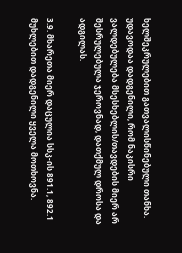ხელშეკრულებით გათვალისწინებული თანხა. უდავოდაა დადგენილი, რომ ნაკისრი ვალდებულება მსესხებლის/თავდების მიერ არ შესრულებულა ჯეროვნად, დათქმულ დროსა და ადგილას.

3.9. მხარეთა მიერ დაცულია სსკ-ის 891.1, 892.1 მუხლებით დადგენილი ყველა მოთხოვნა.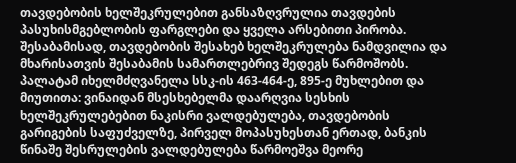თავდებობის ხელშეკრულებით განსაზღვრულია თავდების პასუხისმგებლობის ფარგლები და ყველა არსებითი პირობა. შესაბამისად, თავდებობის შესახებ ხელშეკრულება ნამდვილია და მხარისათვის შესაბამის სამართლებრივ შედეგს წარმოშობს. პალატამ იხელმძღვანელა სსკ-ის 463-464-ე, 895-ე მუხლებით და მიუთითა: ვინაიდან მსესხებელმა დაარღვია სესხის ხელშეკრულებებით ნაკისრი ვალდებულება, თავდებობის გარიგების საფუძველზე, პირველ მოპასუხესთან ერთად, ბანკის წინაშე შესრულების ვალდებულება წარმოეშვა მეორე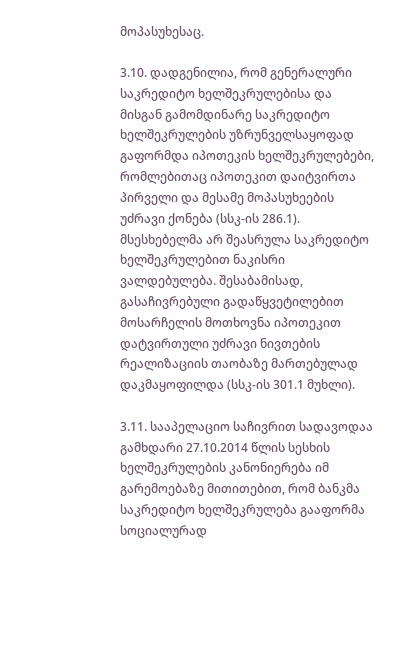მოპასუხესაც.

3.10. დადგენილია, რომ გენერალური საკრედიტო ხელშეკრულებისა და მისგან გამომდინარე საკრედიტო ხელშეკრულების უზრუნველსაყოფად გაფორმდა იპოთეკის ხელშეკრულებები, რომლებითაც იპოთეკით დაიტვირთა პირველი და მესამე მოპასუხეების უძრავი ქონება (სსკ-ის 286.1). მსესხებელმა არ შეასრულა საკრედიტო ხელშეკრულებით ნაკისრი ვალდებულება. შესაბამისად, გასაჩივრებული გადაწყვეტილებით მოსარჩელის მოთხოვნა იპოთეკით დატვირთული უძრავი ნივთების რეალიზაციის თაობაზე მართებულად დაკმაყოფილდა (სსკ-ის 301.1 მუხლი).

3.11. სააპელაციო საჩივრით სადავოდაა გამხდარი 27.10.2014 წლის სესხის ხელშეკრულების კანონიერება იმ გარემოებაზე მითითებით, რომ ბანკმა საკრედიტო ხელშეკრულება გააფორმა სოციალურად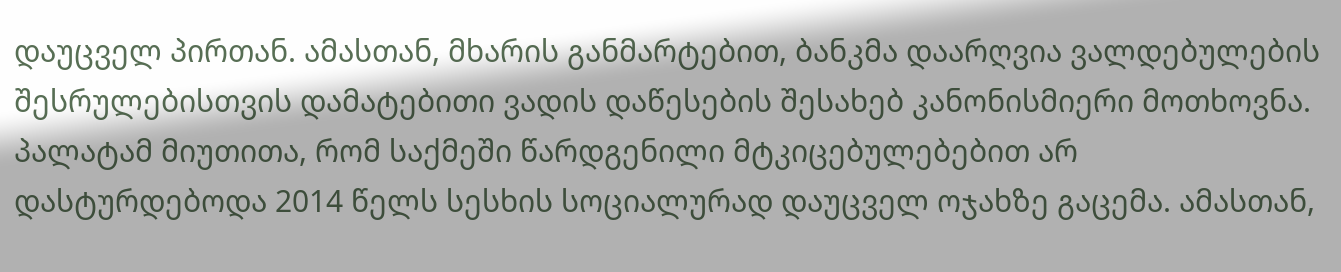დაუცველ პირთან. ამასთან, მხარის განმარტებით, ბანკმა დაარღვია ვალდებულების შესრულებისთვის დამატებითი ვადის დაწესების შესახებ კანონისმიერი მოთხოვნა. პალატამ მიუთითა, რომ საქმეში წარდგენილი მტკიცებულებებით არ დასტურდებოდა 2014 წელს სესხის სოციალურად დაუცველ ოჯახზე გაცემა. ამასთან,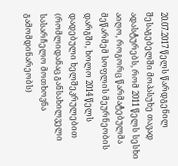20.07.2017 წელს წარდგენილ შესაგებელში მოპასუხე თავად ადასტურებს, რომ 2011 წელს სესხი აიღო, როგორც წარმატებულმა მეწარმემ სოფლის მეურნეობის დარგში, ხოლო 2014 წელს დადებული ხელშეკრულებით (რომლიდანაც განსახილველი სასარჩელო მოთხოვნა გამომდინარეობს)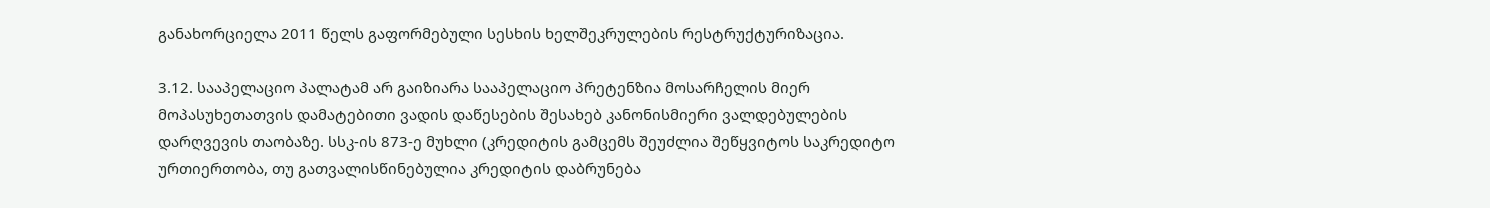განახორციელა 2011 წელს გაფორმებული სესხის ხელშეკრულების რესტრუქტურიზაცია.

3.12. სააპელაციო პალატამ არ გაიზიარა სააპელაციო პრეტენზია მოსარჩელის მიერ მოპასუხეთათვის დამატებითი ვადის დაწესების შესახებ კანონისმიერი ვალდებულების დარღვევის თაობაზე. სსკ-ის 873-ე მუხლი (კრედიტის გამცემს შეუძლია შეწყვიტოს საკრედიტო ურთიერთობა, თუ გათვალისწინებულია კრედიტის დაბრუნება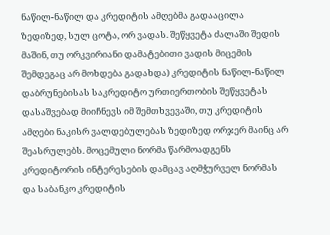ნაწილ-ნაწილ და კრედიტის ამღებმა გადააცილა ზედიზედ, სულ ცოტა, ორ ვადას. შეწყვეტა ძალაში შედის მაშინ, თუ ორკვირიანი დამატებითი ვადის მიცემის შემდეგაც არ მოხდება გადახდა) კრედიტის ნაწილ-ნაწილ დაბრუნებისას საკრედიტო ურთიერთობის შეწყვეტას დასაშვებად მიიჩნევს იმ შემთხვევაში, თუ კრედიტის ამღები ნაკისრ ვალდებულებას ზედიზედ ორჯერ მაინც არ შეასრულებს. მოცემული ნორმა წარმოადგენს კრედიტორის ინტერესების დამცავ აღმჭურველ ნორმას და საბანკო კრედიტის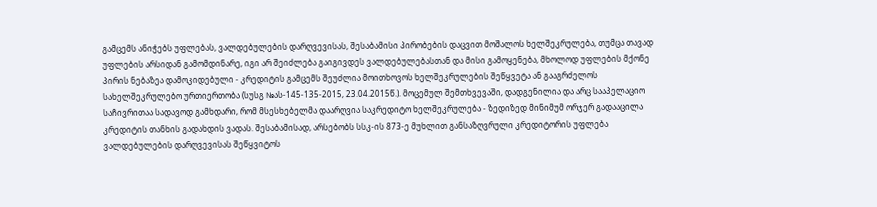გამცემს ანიჭებს უფლებას, ვალდებულების დარღვევისას, შესაბამისი პირობების დაცვით მოშალოს ხელშეკრულება, თუმცა თავად უფლების არსიდან გამომდინარე, იგი არ შეიძლება გაიგივდეს ვალდებულებასთან და მისი გამოყენება, მხოლოდ უფლების მქონე პირის ნებაზეა დამოკიდებული - კრედიტის გამცემს შეუძლია მოითხოვოს ხელშეკრულების შეწყვეტა ან გააგრძელოს სახელშეკრულებო ურთიერთობა (სუსგ №ას-145-135-2015, 23.04.2015წ.). მოცემულ შემთხვევაში, დადგენილია და არც სააპელაციო საჩივრითაა სადავოდ გამხდარი, რომ მსესხებელმა დაარღვია საკრედიტო ხელშეკრულება - ზედიზედ მინიმუმ ორჯერ გადააცილა კრედიტის თანხის გადახდის ვადას. შესაბამისად, არსებობს სსკ-ის 873-ე მუხლით განსაზღვრული კრედიტორის უფლება ვალდებულების დარღვევისას შეწყვიტოს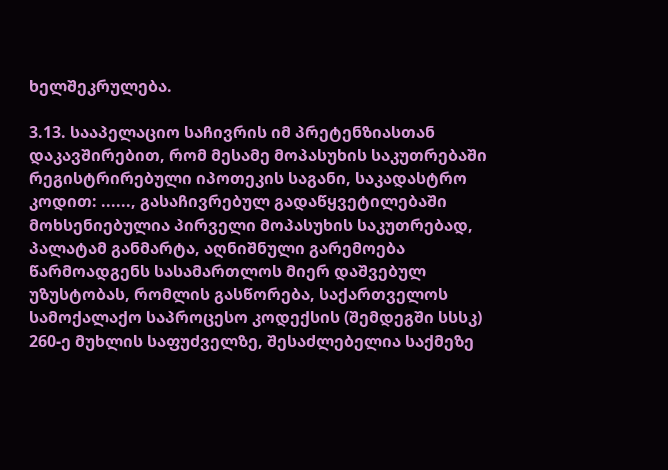ხელშეკრულება.

3.13. სააპელაციო საჩივრის იმ პრეტენზიასთან დაკავშირებით, რომ მესამე მოპასუხის საკუთრებაში რეგისტრირებული იპოთეკის საგანი, საკადასტრო კოდით: ......, გასაჩივრებულ გადაწყვეტილებაში მოხსენიებულია პირველი მოპასუხის საკუთრებად, პალატამ განმარტა, აღნიშნული გარემოება წარმოადგენს სასამართლოს მიერ დაშვებულ უზუსტობას, რომლის გასწორება, საქართველოს სამოქალაქო საპროცესო კოდექსის (შემდეგში სსსკ) 260-ე მუხლის საფუძველზე, შესაძლებელია საქმეზე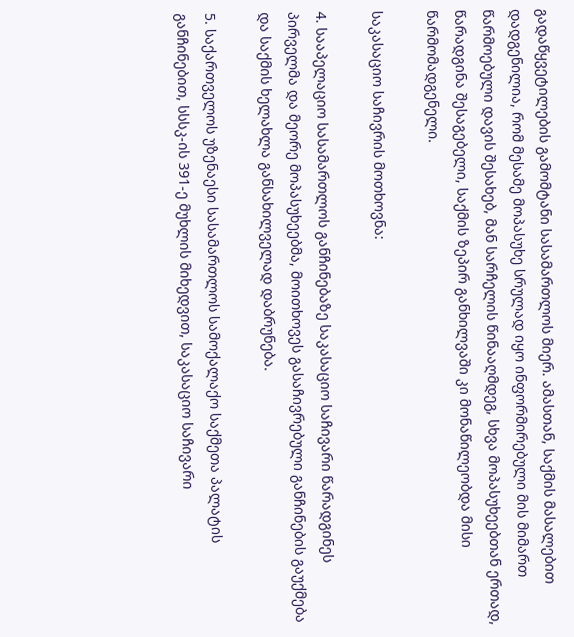გადაწყვეტილების გამომტანი სასამართლოს მიერ. ამასთან, საქმის მასალებით დადგენილია, რომ მესამე მოპასუხე სრულად იყო ინფორმირებული მის მიმართ წარმოებული დავის შესახებ, მან სარჩელის წინააღმდეგ, სხვა მოპასუხეებთან ერთად, წარადგინა შესაგებელი, საქმის ზეპირ განხილვაში კი მონაწილეობდა მისი წარმომადგენელი.

საკასაციო საჩივრის მოთხოვნა:

4. სააპელაციო სასამართლოს განჩინებაზე საკასაციო საჩივარი წარადგინეს პირველმა და მეორე მოპასუხეებმა, მოითხოვეს გასაჩივრებული განჩინების გაუქმება და საქმის ხელახლა განსახილველად დაბრუნება.

5. საქართველოს უზენაესი სასამართლოს სამოქალაქო საქმეთა პალატის განჩინებით, სსსკ-ის 391-ე მუხლის მიხედვით, საკასაციო საჩივარი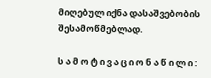მიღებულ იქნა დასაშვებობის შესამოწმებლად.

ს ა მ ო ტ ი ვ ა ც ი ო ნ ა წ ი ლ ი :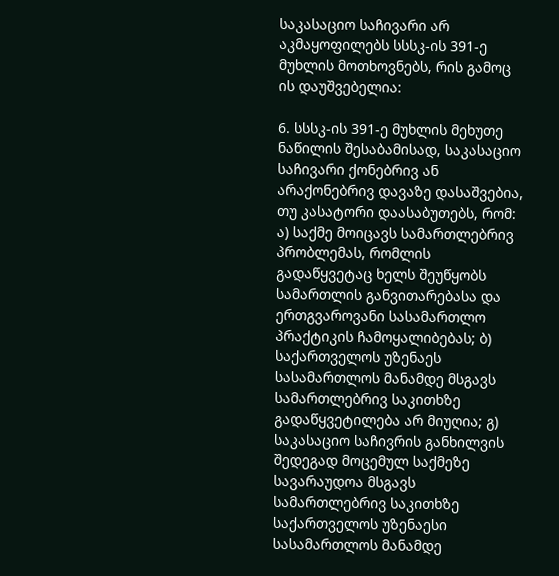საკასაციო საჩივარი არ აკმაყოფილებს სსსკ-ის 391-ე მუხლის მოთხოვნებს, რის გამოც ის დაუშვებელია:

6. სსსკ-ის 391-ე მუხლის მეხუთე ნაწილის შესაბამისად, საკასაციო საჩივარი ქონებრივ ან არაქონებრივ დავაზე დასაშვებია, თუ კასატორი დაასაბუთებს, რომ: ა) საქმე მოიცავს სამართლებრივ პრობლემას, რომლის გადაწყვეტაც ხელს შეუწყობს სამართლის განვითარებასა და ერთგვაროვანი სასამართლო პრაქტიკის ჩამოყალიბებას; ბ) საქართველოს უზენაეს სასამართლოს მანამდე მსგავს სამართლებრივ საკითხზე გადაწყვეტილება არ მიუღია; გ) საკასაციო საჩივრის განხილვის შედეგად მოცემულ საქმეზე სავარაუდოა მსგავს სამართლებრივ საკითხზე საქართველოს უზენაესი სასამართლოს მანამდე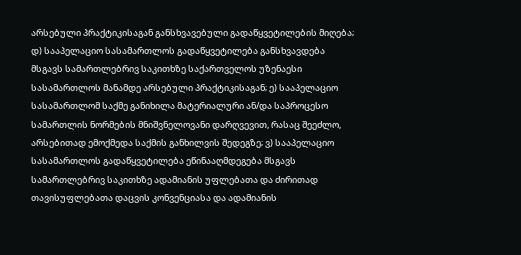არსებული პრაქტიკისაგან განსხვავებული გადაწყვეტილების მიღება; დ) სააპელაციო სასამართლოს გადაწყვეტილება განსხვავდება მსგავს სამართლებრივ საკითხზე საქართველოს უზენაესი სასამართლოს მანამდე არსებული პრაქტიკისაგან; ე) სააპელაციო სასამართლომ საქმე განიხილა მატერიალური ან/და საპროცესო სამართლის ნორმების მნიშვნელოვანი დარღვევით, რასაც შეეძლო, არსებითად ემოქმედა საქმის განხილვის შედეგზე; ვ) სააპელაციო სასამართლოს გადაწყვეტილება ეწინააღმდეგება მსგავს სამართლებრივ საკითხზე ადამიანის უფლებათა და ძირითად თავისუფლებათა დაცვის კონვენციასა და ადამიანის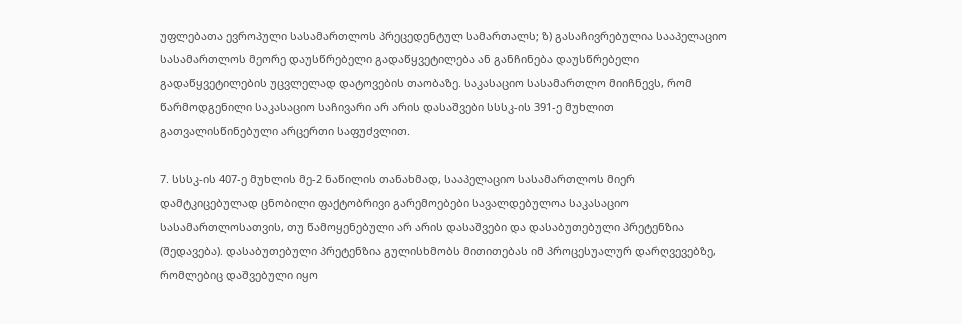უფლებათა ევროპული სასამართლოს პრეცედენტულ სამართალს; ზ) გასაჩივრებულია სააპელაციო სასამართლოს მეორე დაუსწრებელი გადაწყვეტილება ან განჩინება დაუსწრებელი გადაწყვეტილების უცვლელად დატოვების თაობაზე. საკასაციო სასამართლო მიიჩნევს, რომ წარმოდგენილი საკასაციო საჩივარი არ არის დასაშვები სსსკ-ის 391-ე მუხლით გათვალისწინებული არცერთი საფუძვლით.

7. სსსკ-ის 407-ე მუხლის მე-2 ნაწილის თანახმად, სააპელაციო სასამართლოს მიერ დამტკიცებულად ცნობილი ფაქტობრივი გარემოებები სავალდებულოა საკასაციო სასამართლოსათვის, თუ წამოყენებული არ არის დასაშვები და დასაბუთებული პრეტენზია (შედავება). დასაბუთებული პრეტენზია გულისხმობს მითითებას იმ პროცესუალურ დარღვევებზე, რომლებიც დაშვებული იყო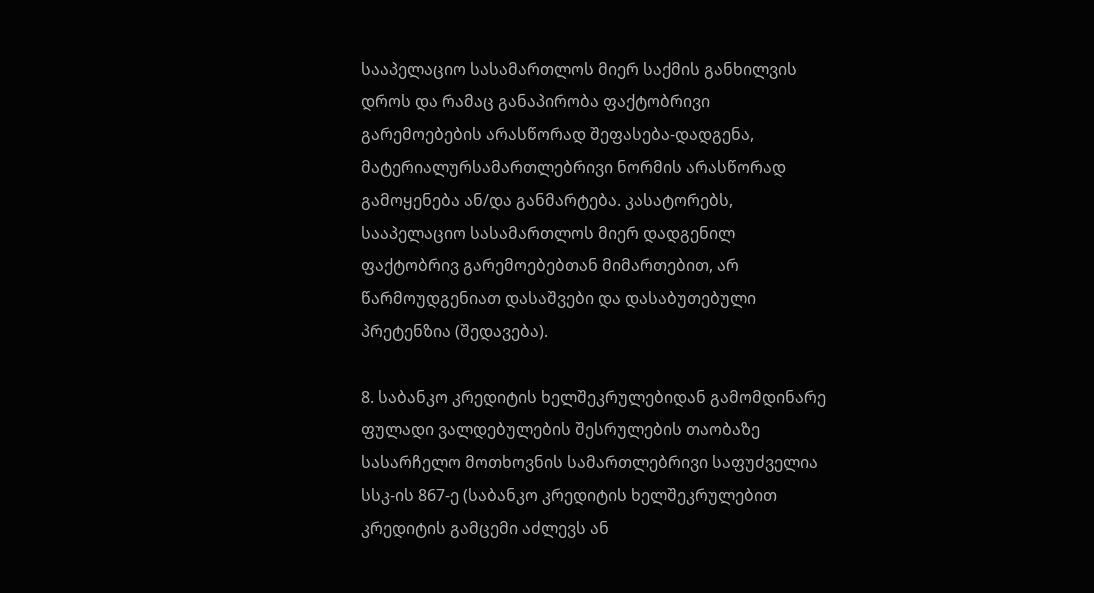სააპელაციო სასამართლოს მიერ საქმის განხილვის დროს და რამაც განაპირობა ფაქტობრივი გარემოებების არასწორად შეფასება-დადგენა, მატერიალურსამართლებრივი ნორმის არასწორად გამოყენება ან/და განმარტება. კასატორებს, სააპელაციო სასამართლოს მიერ დადგენილ ფაქტობრივ გარემოებებთან მიმართებით, არ წარმოუდგენიათ დასაშვები და დასაბუთებული პრეტენზია (შედავება).

8. საბანკო კრედიტის ხელშეკრულებიდან გამომდინარე ფულადი ვალდებულების შესრულების თაობაზე სასარჩელო მოთხოვნის სამართლებრივი საფუძველია სსკ-ის 867-ე (საბანკო კრედიტის ხელშეკრულებით კრედიტის გამცემი აძლევს ან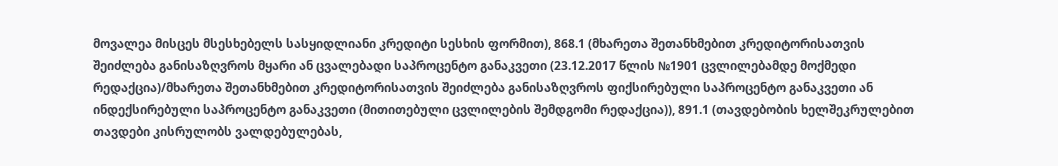მოვალეა მისცეს მსესხებელს სასყიდლიანი კრედიტი სესხის ფორმით), 868.1 (მხარეთა შეთანხმებით კრედიტორისათვის შეიძლება განისაზღვროს მყარი ან ცვალებადი საპროცენტო განაკვეთი (23.12.2017 წლის №1901 ცვლილებამდე მოქმედი რედაქცია)/მხარეთა შეთანხმებით კრედიტორისათვის შეიძლება განისაზღვროს ფიქსირებული საპროცენტო განაკვეთი ან ინდექსირებული საპროცენტო განაკვეთი (მითითებული ცვლილების შემდგომი რედაქცია)), 891.1 (თავდებობის ხელშეკრულებით თავდები კისრულობს ვალდებულებას,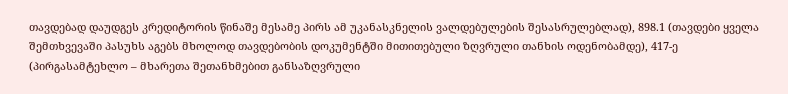თავდებად დაუდგეს კრედიტორის წინაშე მესამე პირს ამ უკანასკნელის ვალდებულების შესასრულებლად), 898.1 (თავდები ყველა შემთხვევაში პასუხს აგებს მხოლოდ თავდებობის დოკუმენტში მითითებული ზღვრული თანხის ოდენობამდე), 417-ე (პირგასამტეხლო – მხარეთა შეთანხმებით განსაზღვრული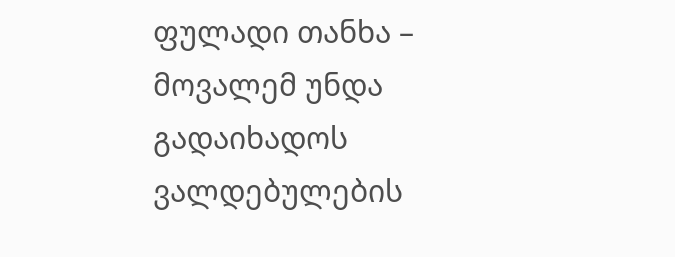ფულადი თანხა – მოვალემ უნდა გადაიხადოს ვალდებულების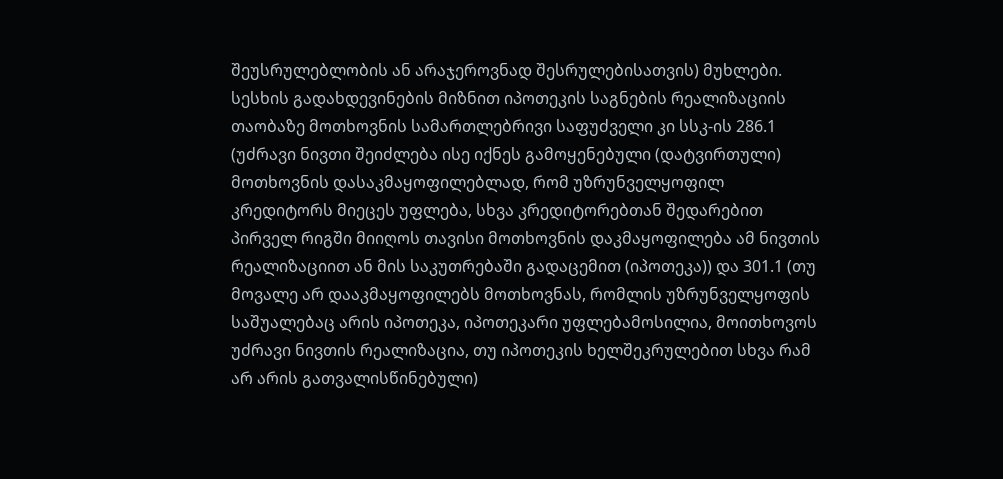შეუსრულებლობის ან არაჯეროვნად შესრულებისათვის) მუხლები. სესხის გადახდევინების მიზნით იპოთეკის საგნების რეალიზაციის თაობაზე მოთხოვნის სამართლებრივი საფუძველი კი სსკ-ის 286.1 (უძრავი ნივთი შეიძლება ისე იქნეს გამოყენებული (დატვირთული) მოთხოვნის დასაკმაყოფილებლად, რომ უზრუნველყოფილ კრედიტორს მიეცეს უფლება, სხვა კრედიტორებთან შედარებით პირველ რიგში მიიღოს თავისი მოთხოვნის დაკმაყოფილება ამ ნივთის რეალიზაციით ან მის საკუთრებაში გადაცემით (იპოთეკა)) და 301.1 (თუ მოვალე არ დააკმაყოფილებს მოთხოვნას, რომლის უზრუნველყოფის საშუალებაც არის იპოთეკა, იპოთეკარი უფლებამოსილია, მოითხოვოს უძრავი ნივთის რეალიზაცია, თუ იპოთეკის ხელშეკრულებით სხვა რამ არ არის გათვალისწინებული)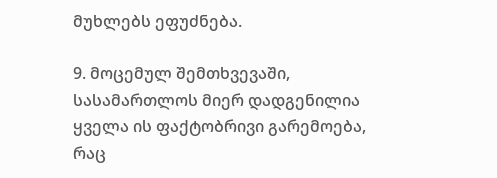მუხლებს ეფუძნება.

9. მოცემულ შემთხვევაში, სასამართლოს მიერ დადგენილია ყველა ის ფაქტობრივი გარემოება, რაც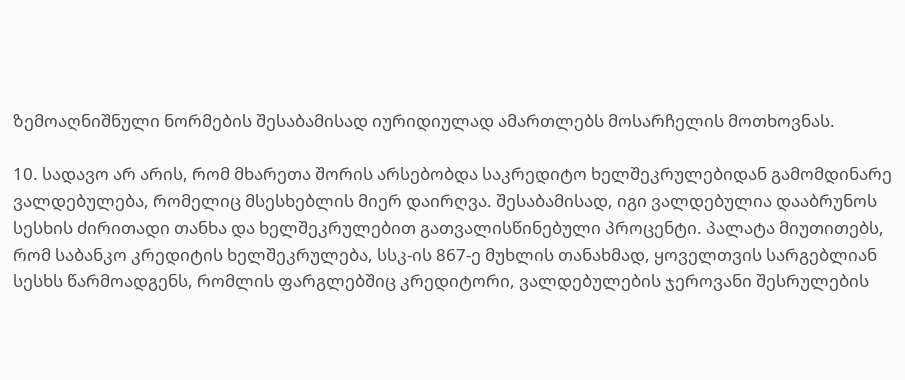ზემოაღნიშნული ნორმების შესაბამისად იურიდიულად ამართლებს მოსარჩელის მოთხოვნას.

10. სადავო არ არის, რომ მხარეთა შორის არსებობდა საკრედიტო ხელშეკრულებიდან გამომდინარე ვალდებულება, რომელიც მსესხებლის მიერ დაირღვა. შესაბამისად, იგი ვალდებულია დააბრუნოს სესხის ძირითადი თანხა და ხელშეკრულებით გათვალისწინებული პროცენტი. პალატა მიუთითებს, რომ საბანკო კრედიტის ხელშეკრულება, სსკ-ის 867-ე მუხლის თანახმად, ყოველთვის სარგებლიან სესხს წარმოადგენს, რომლის ფარგლებშიც კრედიტორი, ვალდებულების ჯეროვანი შესრულების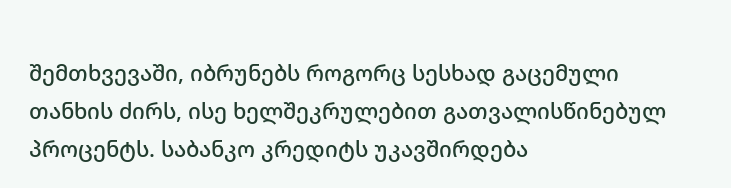შემთხვევაში, იბრუნებს როგორც სესხად გაცემული თანხის ძირს, ისე ხელშეკრულებით გათვალისწინებულ პროცენტს. საბანკო კრედიტს უკავშირდება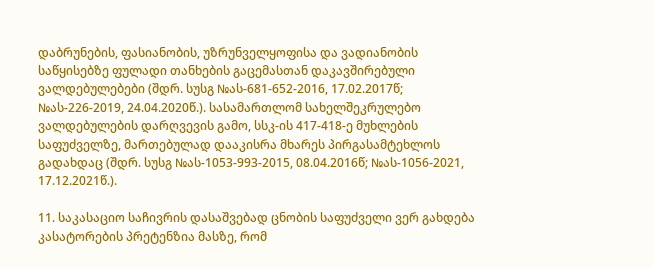დაბრუნების, ფასიანობის, უზრუნველყოფისა და ვადიანობის საწყისებზე ფულადი თანხების გაცემასთან დაკავშირებული ვალდებულებები (შდრ. სუსგ №ას-681-652-2016, 17.02.2017წ; №ას-226-2019, 24.04.2020წ.). სასამართლომ სახელშეკრულებო ვალდებულების დარღვევის გამო, სსკ-ის 417-418-ე მუხლების საფუძველზე, მართებულად დააკისრა მხარეს პირგასამტეხლოს გადახდაც (შდრ. სუსგ №ას-1053-993-2015, 08.04.2016წ; №ას-1056-2021, 17.12.2021წ.).

11. საკასაციო საჩივრის დასაშვებად ცნობის საფუძველი ვერ გახდება კასატორების პრეტენზია მასზე, რომ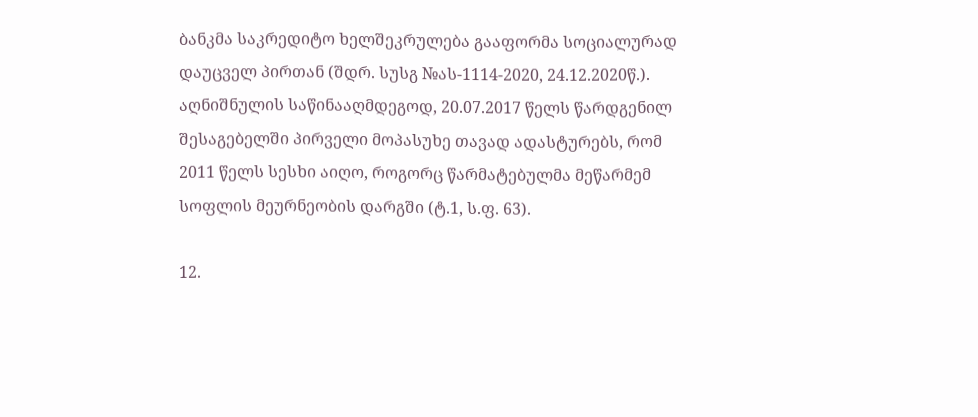ბანკმა საკრედიტო ხელშეკრულება გააფორმა სოციალურად დაუცველ პირთან (შდრ. სუსგ №ას-1114-2020, 24.12.2020წ.). აღნიშნულის საწინააღმდეგოდ, 20.07.2017 წელს წარდგენილ შესაგებელში პირველი მოპასუხე თავად ადასტურებს, რომ 2011 წელს სესხი აიღო, როგორც წარმატებულმა მეწარმემ სოფლის მეურნეობის დარგში (ტ.1, ს.ფ. 63).

12.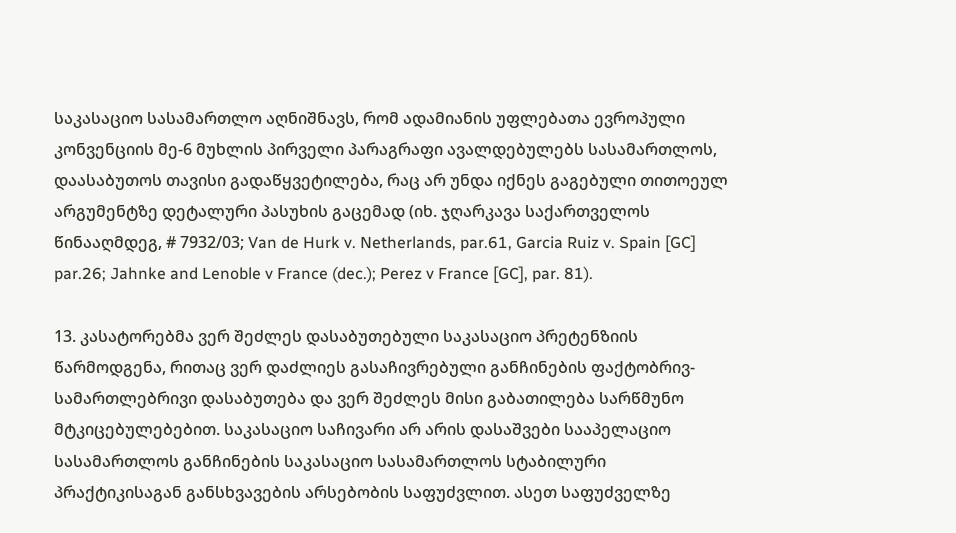საკასაციო სასამართლო აღნიშნავს, რომ ადამიანის უფლებათა ევროპული კონვენციის მე-6 მუხლის პირველი პარაგრაფი ავალდებულებს სასამართლოს, დაასაბუთოს თავისი გადაწყვეტილება, რაც არ უნდა იქნეს გაგებული თითოეულ არგუმენტზე დეტალური პასუხის გაცემად (იხ. ჯღარკავა საქართველოს წინააღმდეგ, # 7932/03; Van de Hurk v. Netherlands, par.61, Garcia Ruiz v. Spain [GC] par.26; Jahnke and Lenoble v France (dec.); Perez v France [GC], par. 81).

13. კასატორებმა ვერ შეძლეს დასაბუთებული საკასაციო პრეტენზიის წარმოდგენა, რითაც ვერ დაძლიეს გასაჩივრებული განჩინების ფაქტობრივ-სამართლებრივი დასაბუთება და ვერ შეძლეს მისი გაბათილება სარწმუნო მტკიცებულებებით. საკასაციო საჩივარი არ არის დასაშვები სააპელაციო სასამართლოს განჩინების საკასაციო სასამართლოს სტაბილური პრაქტიკისაგან განსხვავების არსებობის საფუძვლით. ასეთ საფუძველზე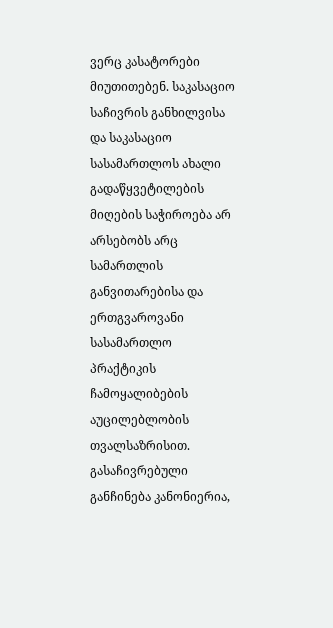ვერც კასატორები მიუთითებენ. საკასაციო საჩივრის განხილვისა და საკასაციო სასამართლოს ახალი გადაწყვეტილების მიღების საჭიროება არ არსებობს არც სამართლის განვითარებისა და ერთგვაროვანი სასამართლო პრაქტიკის ჩამოყალიბების აუცილებლობის თვალსაზრისით. გასაჩივრებული განჩინება კანონიერია,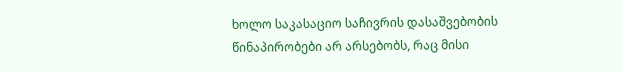ხოლო საკასაციო საჩივრის დასაშვებობის წინაპირობები არ არსებობს, რაც მისი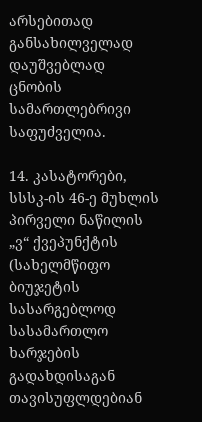არსებითად განსახილველად დაუშვებლად ცნობის სამართლებრივი საფუძველია.

14. კასატორები, სსსკ-ის 46-ე მუხლის პირველი ნაწილის „ვ“ ქვეპუნქტის (სახელმწიფო ბიუჯეტის სასარგებლოდ სასამართლო ხარჯების გადახდისაგან თავისუფლდებიან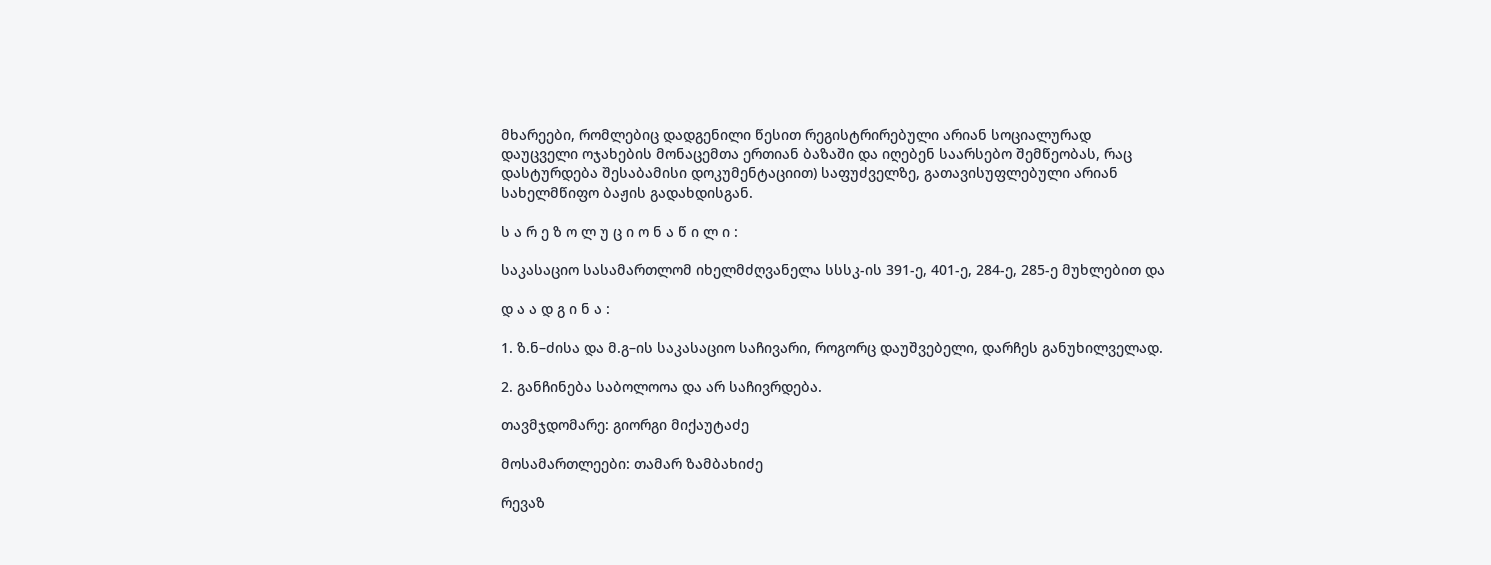მხარეები, რომლებიც დადგენილი წესით რეგისტრირებული არიან სოციალურად დაუცველი ოჯახების მონაცემთა ერთიან ბაზაში და იღებენ საარსებო შემწეობას, რაც დასტურდება შესაბამისი დოკუმენტაციით) საფუძველზე, გათავისუფლებული არიან სახელმწიფო ბაჟის გადახდისგან.

ს ა რ ე ზ ო ლ უ ც ი ო ნ ა წ ი ლ ი :

საკასაციო სასამართლომ იხელმძღვანელა სსსკ-ის 391-ე, 401-ე, 284-ე, 285-ე მუხლებით და

დ ა ა დ გ ი ნ ა :

1. ზ.ნ–ძისა და მ.გ–ის საკასაციო საჩივარი, როგორც დაუშვებელი, დარჩეს განუხილველად.

2. განჩინება საბოლოოა და არ საჩივრდება.

თავმჯდომარე: გიორგი მიქაუტაძე

მოსამართლეები: თამარ ზამბახიძე

რევაზ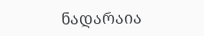ნადარაია